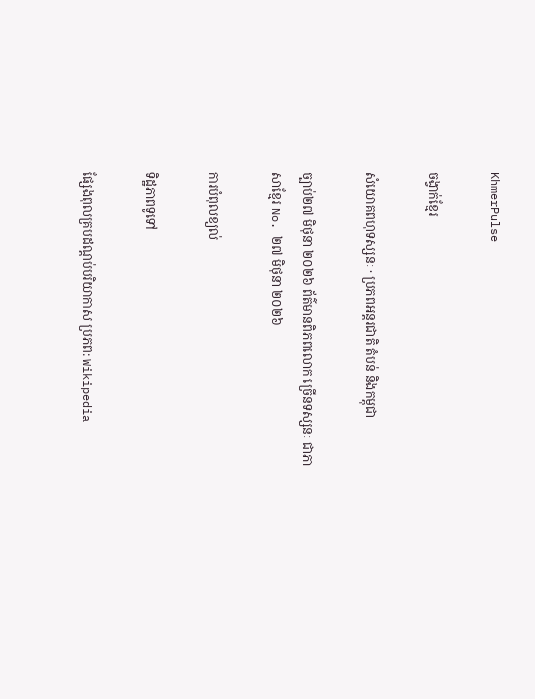KhmerPulse

ចង្វាក់ខ្មែរ

សំយោគពហុទស្សនៈ · ប្រភពអន្តរជាតិ តំបន់ និងកម្ពុជា

ច្បាប់២៧ មិថុនា ២០២៦ ព័ត៌មានពិភពលោក ច្រើនទស្សនៈ ជាភាសាខ្មែរ No. ២៧ មិថុនា ២០២៦

ការបំពុលខ្យល់

ទិដ្ឋភាពទូទៅ

ផ្សែងពុលគ្របដណ្តប់បរិយាកាស ប្រភព: Wikipedia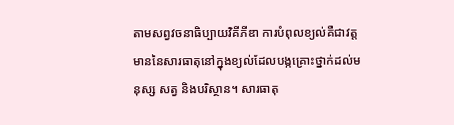តាមសព្វវចនាធិប្បាយវិគីភីឌា ការបំពុលខ្យល់គឺជាវត្តមាននៃសារធាតុនៅក្នុងខ្យល់ដែលបង្កគ្រោះថ្នាក់ដល់មនុស្ស សត្វ និងបរិស្ថាន។ សារធាតុ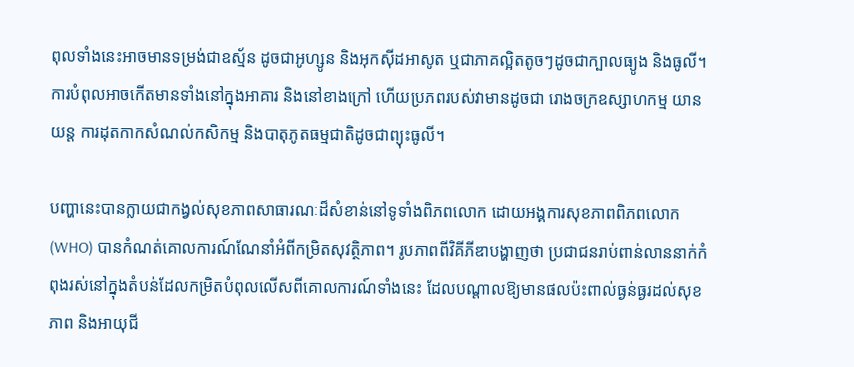ពុលទាំងនេះអាចមានទម្រង់ជាឧស្ម័ន ដូចជាអូហ្សូន និងអុកស៊ីដអាសូត ឬជាភាគល្អិតតូចៗដូចជាក្បាលធ្យូង និងធូលី។ ការបំពុលអាចកើតមានទាំងនៅក្នុងអាគារ និងនៅខាងក្រៅ ហើយប្រភពរបស់វាមានដូចជា រោងចក្រឧស្សាហកម្ម យានយន្ត ការដុតកាកសំណល់កសិកម្ម និងបាតុភូតធម្មជាតិដូចជាព្យុះធូលី។

បញ្ហានេះបានក្លាយជាកង្វល់សុខភាពសាធារណៈដ៏សំខាន់នៅទូទាំងពិភពលោក ដោយអង្គការសុខភាពពិភពលោក (WHO) បានកំណត់គោលការណ៍ណែនាំអំពីកម្រិតសុវត្ថិភាព។ រូបភាពពីវិគីភីឌាបង្ហាញថា ប្រជាជនរាប់ពាន់លាននាក់កំពុងរស់នៅក្នុងតំបន់ដែលកម្រិតបំពុលលើសពីគោលការណ៍ទាំងនេះ ដែលបណ្តាលឱ្យមានផលប៉ះពាល់ធ្ងន់ធ្ងរដល់សុខភាព និងអាយុជី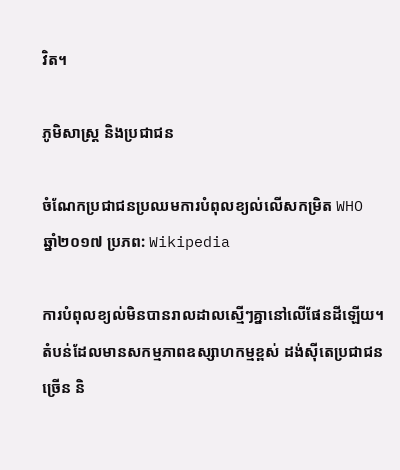វិត។

ភូមិសាស្ត្រ និងប្រជាជន

ចំណែកប្រជាជនប្រឈមការបំពុលខ្យល់លើសកម្រិត WHO ឆ្នាំ២០១៧ ប្រភព: Wikipedia

ការបំពុលខ្យល់មិនបានរាលដាលស្មើៗគ្នានៅលើផែនដីឡើយ។ តំបន់ដែលមានសកម្មភាពឧស្សាហកម្មខ្ពស់ ដង់ស៊ីតេប្រជាជនច្រើន និ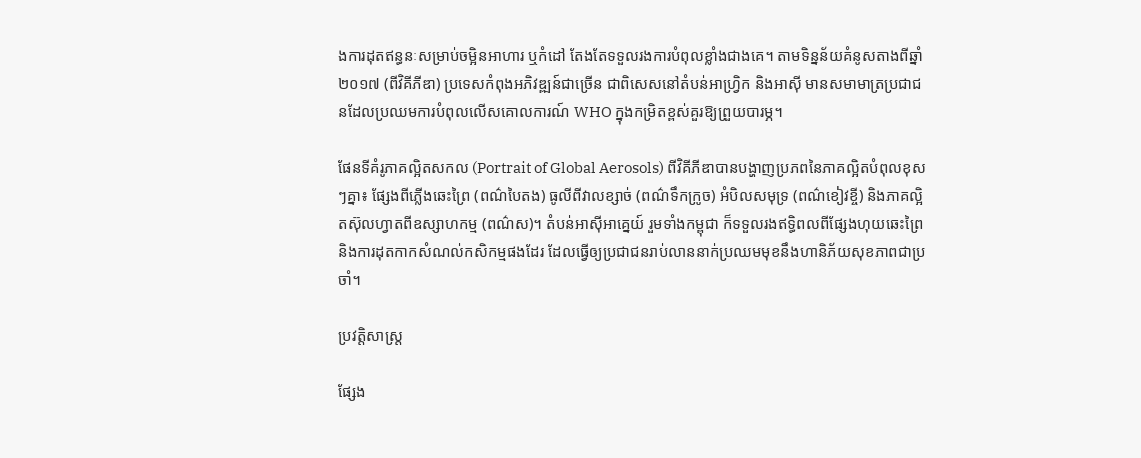ងការដុតឥន្ធនៈសម្រាប់ចម្អិនអាហារ ឬកំដៅ តែងតែទទួលរងការបំពុលខ្លាំងជាងគេ។ តាមទិន្នន័យគំនូសតាងពីឆ្នាំ២០១៧ (ពីវិគីភីឌា) ប្រទេសកំពុងអភិវឌ្ឍន៍ជាច្រើន ជាពិសេសនៅតំបន់អាហ្វ្រិក និងអាស៊ី មានសមាមាត្រប្រជាជនដែលប្រឈមការបំពុលលើសគោលការណ៍ WHO ក្នុងកម្រិតខ្ពស់គួរឱ្យព្រួយបារម្ភ។

ផែនទីគំរូភាគល្អិតសកល (Portrait of Global Aerosols) ពីវិគីភីឌាបានបង្ហាញប្រភពនៃភាគល្អិតបំពុលខុសៗគ្នា៖ ផ្សែងពីភ្លើងឆេះព្រៃ (ពណ៌បៃតង) ធូលីពីវាលខ្សាច់ (ពណ៌ទឹកក្រូច) អំបិលសមុទ្រ (ពណ៌ខៀវខ្ចី) និងភាគល្អិតស៊ុលហ្វាតពីឧស្សាហកម្ម (ពណ៌ស)។ តំបន់អាស៊ីអាគ្នេយ៍ រួមទាំងកម្ពុជា ក៏ទទួលរងឥទ្ធិពលពីផ្សែងហុយឆេះព្រៃ និងការដុតកាកសំណល់កសិកម្មផងដែរ ដែលធ្វើឲ្យប្រជាជនរាប់លាននាក់ប្រឈមមុខនឹងហានិភ័យសុខភាពជាប្រចាំ។

ប្រវត្តិសាស្ត្រ

ផ្សែង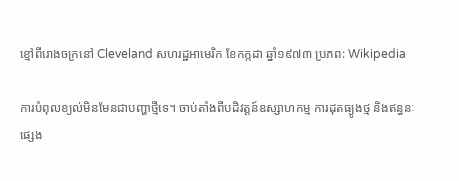ខ្មៅពីរោងចក្រនៅ Cleveland សហរដ្ឋអាមេរិក ខែកក្កដា ឆ្នាំ១៩៧៣ ប្រភព: Wikipedia

ការបំពុលខ្យល់មិនមែនជាបញ្ហាថ្មីទេ។ ចាប់តាំងពីបដិវត្តន៍ឧស្សាហកម្ម ការដុតធ្យូងថ្ម និងឥន្ធនៈផ្សេង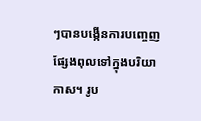ៗបានបង្កើនការបញ្ចេញផ្សែងពុលទៅក្នុងបរិយាកាស។ រូប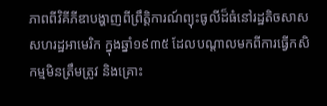ភាពពីវិគីភីឌាបង្ហាញពីព្រឹត្តិការណ៍ព្យុះធូលីដ៏ធំនៅរដ្ឋតិចសាស សហរដ្ឋអាមេរិក ក្នុងឆ្នាំ១៩៣៥ ដែលបណ្តាលមកពីការធ្វើកសិកម្មមិនត្រឹមត្រូវ និងគ្រោះ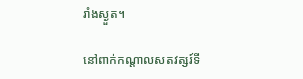រាំងស្ងួត។

នៅពាក់កណ្តាលសតវត្សរ៍ទី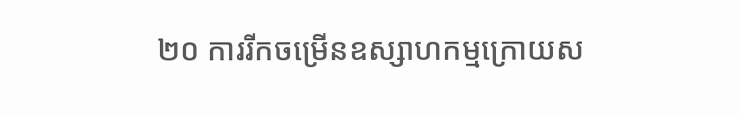២០ ការរីកចម្រើនឧស្សាហកម្មក្រោយស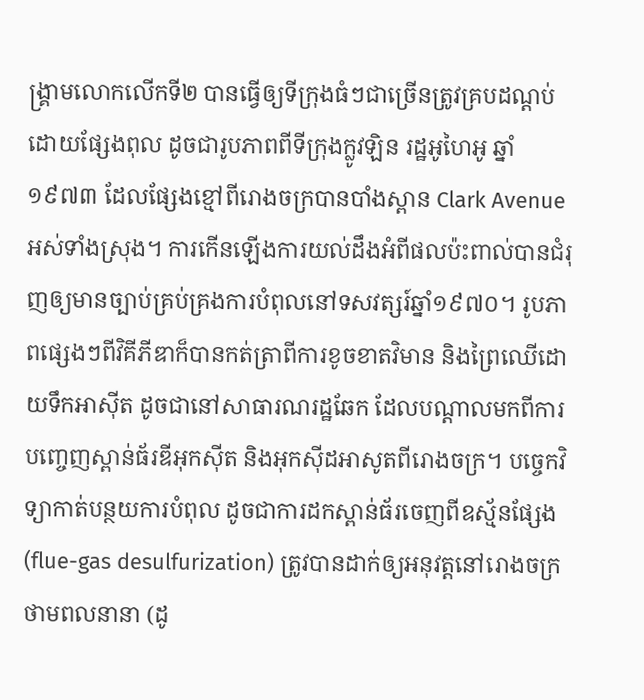ង្គ្រាមលោកលើកទី២ បានធ្វើឲ្យទីក្រុងធំៗជាច្រើនត្រូវគ្របដណ្តប់ដោយផ្សែងពុល ដូចជារូបភាពពីទីក្រុងក្លូវឡិន រដ្ឋអូហៃអូ ឆ្នាំ១៩៧៣ ដែលផ្សែងខ្មៅពីរោងចក្របានបាំងស្ពាន Clark Avenue អស់ទាំងស្រុង។ ការកើនឡើងការយល់ដឹងអំពីផលប៉ះពាល់បានជំរុញឲ្យមានច្បាប់គ្រប់គ្រងការបំពុលនៅទសវត្សរ៍ឆ្នាំ១៩៧០។ រូបភាពផ្សេងៗពីវិគីភីឌាក៏បានកត់ត្រាពីការខូចខាតវិមាន និងព្រៃឈើដោយទឹកអាស៊ីត ដូចជានៅសាធារណរដ្ឋឆែក ដែលបណ្តាលមកពីការបញ្ចេញស្ពាន់ធ័រឌីអុកស៊ីត និងអុកស៊ីដអាសូតពីរោងចក្រ។ បច្ចេកវិទ្យាកាត់បន្ថយការបំពុល ដូចជាការដកស្ពាន់ធ័រចេញពីឧស្ម័នផ្សែង (flue-gas desulfurization) ត្រូវបានដាក់ឲ្យអនុវត្តនៅរោងចក្រថាមពលនានា (ដូ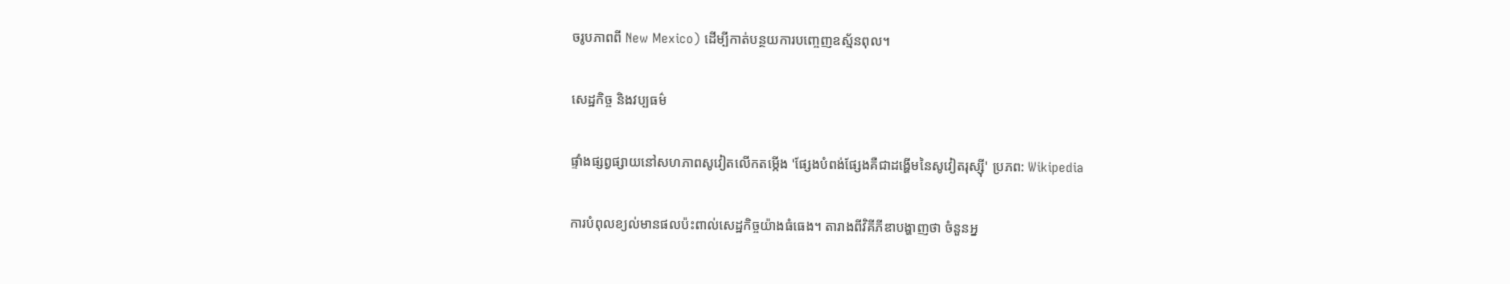ចរូបភាពពី New Mexico) ដើម្បីកាត់បន្ថយការបញ្ចេញឧស្ម័នពុល។

សេដ្ឋកិច្ច និងវប្បធម៌

ផ្ទាំងផ្សព្វផ្សាយនៅសហភាពសូវៀតលើកតម្កើង 'ផ្សែងបំពង់ផ្សែងគឺជាដង្ហើមនៃសូវៀតរុស្ស៊ី' ប្រភព: Wikipedia

ការបំពុលខ្យល់មានផលប៉ះពាល់សេដ្ឋកិច្ចយ៉ាងធំធេង។ តារាងពីវិគីភីឌាបង្ហាញថា ចំនួនអ្ន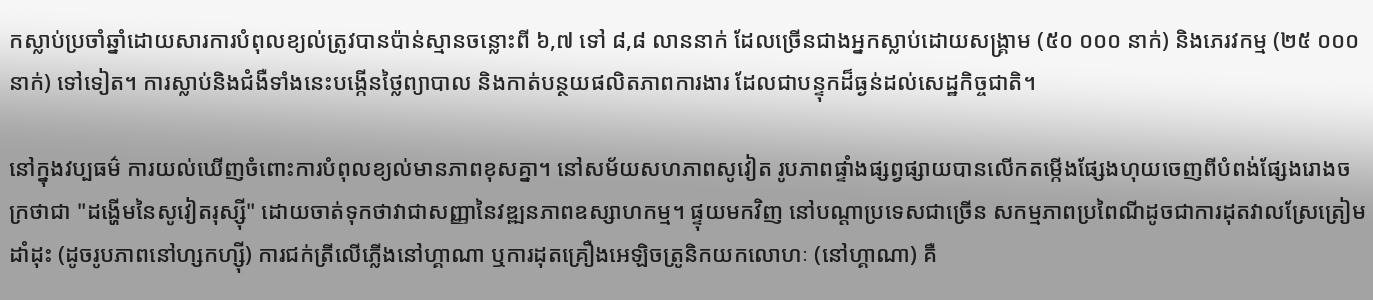កស្លាប់ប្រចាំឆ្នាំដោយសារការបំពុលខ្យល់ត្រូវបានប៉ាន់ស្មានចន្លោះពី ៦,៧ ទៅ ៨,៨ លាននាក់ ដែលច្រើនជាងអ្នកស្លាប់ដោយសង្គ្រាម (៥០ ០០០ នាក់) និងភេរវកម្ម (២៥ ០០០ នាក់) ទៅទៀត។ ការស្លាប់និងជំងឺទាំងនេះបង្កើនថ្លៃព្យាបាល និងកាត់បន្ថយផលិតភាពការងារ ដែលជាបន្ទុកដ៏ធ្ងន់ដល់សេដ្ឋកិច្ចជាតិ។

នៅក្នុងវប្បធម៌ ការយល់ឃើញចំពោះការបំពុលខ្យល់មានភាពខុសគ្នា។ នៅសម័យសហភាពសូវៀត រូបភាពផ្ទាំងផ្សព្វផ្សាយបានលើកតម្កើងផ្សែងហុយចេញពីបំពង់ផ្សែងរោងចក្រថាជា "ដង្ហើមនៃសូវៀតរុស្ស៊ី" ដោយចាត់ទុកថាវាជាសញ្ញានៃវឌ្ឍនភាពឧស្សាហកម្ម។ ផ្ទុយមកវិញ នៅបណ្តាប្រទេសជាច្រើន សកម្មភាពប្រពៃណីដូចជាការដុតវាលស្រែត្រៀមដាំដុះ (ដូចរូបភាពនៅហ្សកហ្ស៊ី) ការជក់ត្រីលើភ្លើងនៅហ្គាណា ឬការដុតគ្រឿងអេឡិចត្រូនិកយកលោហៈ (នៅហ្គាណា) គឺ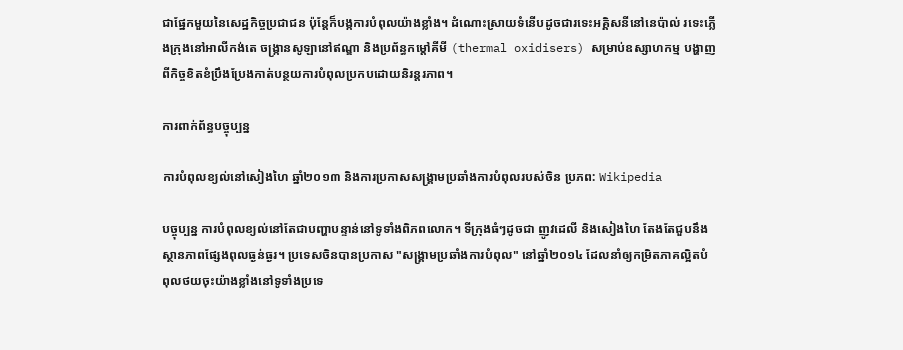ជាផ្នែកមួយនៃសេដ្ឋកិច្ចប្រជាជន ប៉ុន្តែក៏បង្កការបំពុលយ៉ាងខ្លាំង។ ដំណោះស្រាយទំនើបដូចជារទេះអគ្គិសនីនៅនេប៉ាល់ រទេះភ្លើងក្រុងនៅអាលីកង់តេ ចង្ក្រានសូឡានៅឥណ្ឌា និងប្រព័ន្ធកម្តៅគីមី (thermal oxidisers) សម្រាប់ឧស្សាហកម្ម បង្ហាញពីកិច្ចខិតខំប្រឹងប្រែងកាត់បន្ថយការបំពុលប្រកបដោយនិរន្តរភាព។

ការពាក់ព័ន្ធបច្ចុប្បន្ន

ការបំពុលខ្យល់នៅសៀងហៃ ឆ្នាំ២០១៣ និងការប្រកាសសង្គ្រាមប្រឆាំងការបំពុលរបស់ចិន ប្រភព: Wikipedia

បច្ចុប្បន្ន ការបំពុលខ្យល់នៅតែជាបញ្ហាបន្ទាន់នៅទូទាំងពិភពលោក។ ទីក្រុងធំៗដូចជា ញូវដេលី និងសៀងហៃ តែងតែជួបនឹងស្ថានភាពផ្សែងពុលធ្ងន់ធ្ងរ។ ប្រទេសចិនបានប្រកាស "សង្គ្រាមប្រឆាំងការបំពុល" នៅឆ្នាំ២០១៤ ដែលនាំឲ្យកម្រិតភាគល្អិតបំពុលថយចុះយ៉ាងខ្លាំងនៅទូទាំងប្រទេ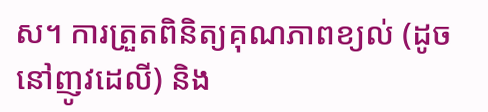ស។ ការត្រួតពិនិត្យគុណភាពខ្យល់ (ដូចនៅញូវដេលី) និង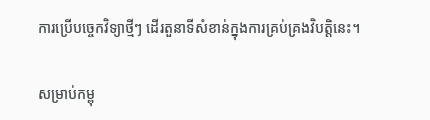ការប្រើបច្ចេកវិទ្យាថ្មីៗ ដើរតួនាទីសំខាន់ក្នុងការគ្រប់គ្រងវិបត្តិនេះ។

សម្រាប់កម្ពុ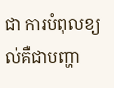ជា ការបំពុលខ្យល់គឺជាបញ្ហា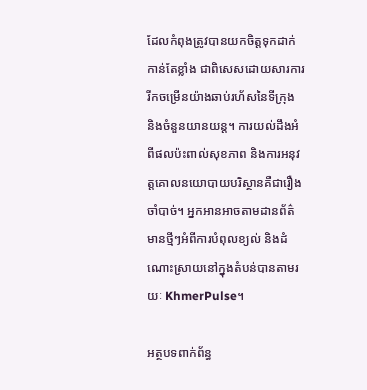ដែលកំពុងត្រូវបានយកចិត្តទុកដាក់កាន់តែខ្លាំង ជាពិសេសដោយសារការរីកចម្រើនយ៉ាងឆាប់រហ័សនៃទីក្រុង និងចំនួនយានយន្ត។ ការយល់ដឹងអំពីផលប៉ះពាល់សុខភាព និងការអនុវត្តគោលនយោបាយបរិស្ថានគឺជារឿងចាំបាច់។ អ្នកអានអាចតាមដានព័ត៌មានថ្មីៗអំពីការបំពុលខ្យល់ និងដំណោះស្រាយនៅក្នុងតំបន់បានតាមរយៈ KhmerPulse។

អត្ថបទពាក់ព័ន្ធ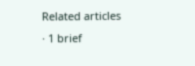Related articles · 1 brief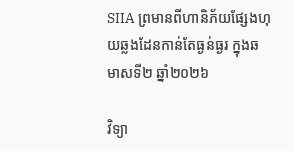SIIA ព្រមានពីហានិភ័យផ្សែងហុយឆ្លងដែនកាន់តែធ្ងន់ធ្ងរ ក្នុងឆមាសទី២ ឆ្នាំ២០២៦

វិទ្យា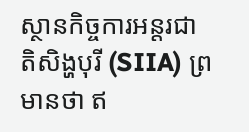ស្ថានកិច្ចការអន្តរជាតិសិង្ហបុរី (SIIA) ព្រមានថា ឥ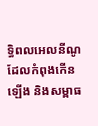ទ្ធិពលអេលនីណូដែលកំពុងកើនឡើង និងសម្ពាធ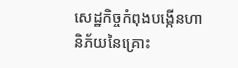សេដ្ឋកិច្ចកំពុងបង្កើនហានិភ័យនៃគ្រោះ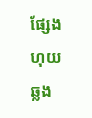ផ្សែងហុយឆ្លង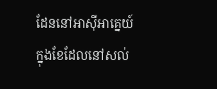ដែននៅអាស៊ីអាគ្នេយ៍ ក្នុងខែដែលនៅសល់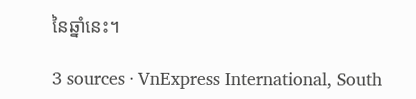នៃឆ្នាំនេះ។

3 sources · VnExpress International, South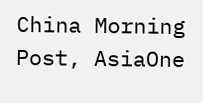China Morning Post, AsiaOne